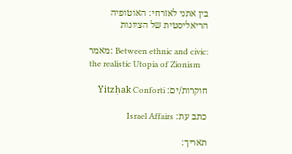בין אתני לאזרחי: האוטופיה הריאליסטית של הציונות

מאמר: Between ethnic and civic: the realistic Utopia of Zionism

חוקרות/ים: Yitzḥak Conforti

כתב עת: Israel Affairs

תאריך: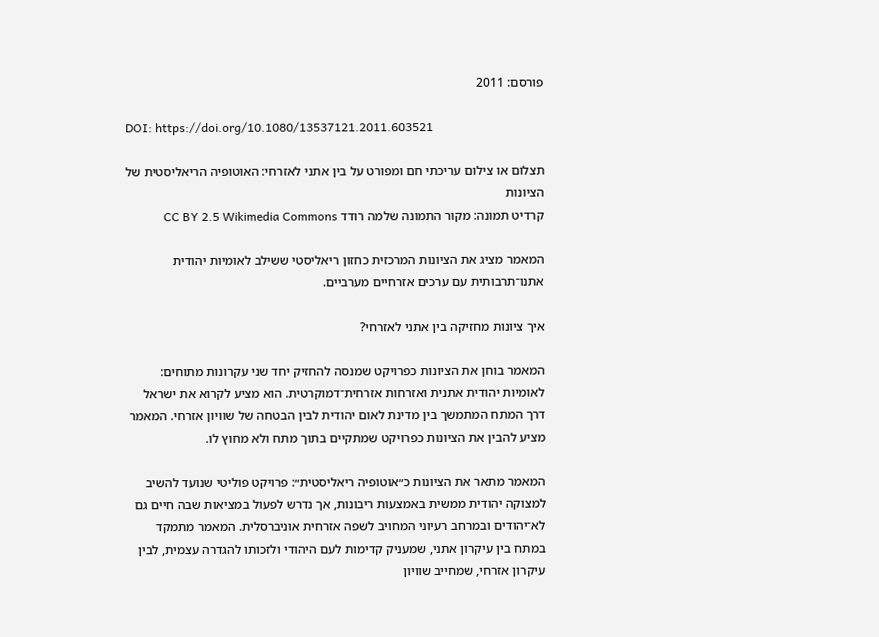פורסם: 2011

DOI: https://doi.org/10.1080/13537121.2011.603521

תצלום או צילום עריכתי חם ומפורט על בין אתני לאזרחי: האוטופיה הריאליסטית של הציונות
קרדיט תמונה: מקור התמונה שלמה רודד CC BY 2.5 Wikimedia Commons

המאמר מציג את הציונות המרכזית כחזון ריאליסטי ששילב לאומיות יהודית אתנו־תרבותית עם ערכים אזרחיים מערביים.

איך ציונות מחזיקה בין אתני לאזרחי?

המאמר בוחן את הציונות כפרויקט שמנסה להחזיק יחד שני עקרונות מתוחים: לאומיות יהודית אתנית ואזרחות אזרחית־דמוקרטית. הוא מציע לקרוא את ישראל דרך המתח המתמשך בין מדינת לאום יהודית לבין הבטחה של שוויון אזרחי. המאמר מציע להבין את הציונות כפרויקט שמתקיים בתוך מתח ולא מחוץ לו.

המאמר מתאר את הציונות כ״אוטופיה ריאליסטית״: פרויקט פוליטי שנועד להשיב למצוקה יהודית ממשית באמצעות ריבונות, אך נדרש לפעול במציאות שבה חיים גם לא־יהודים ובמרחב רעיוני המחויב לשפה אזרחית אוניברסלית. המאמר מתמקד במתח בין עיקרון אתני, שמעניק קדימות לעם היהודי ולזכותו להגדרה עצמית, לבין עיקרון אזרחי, שמחייב שוויון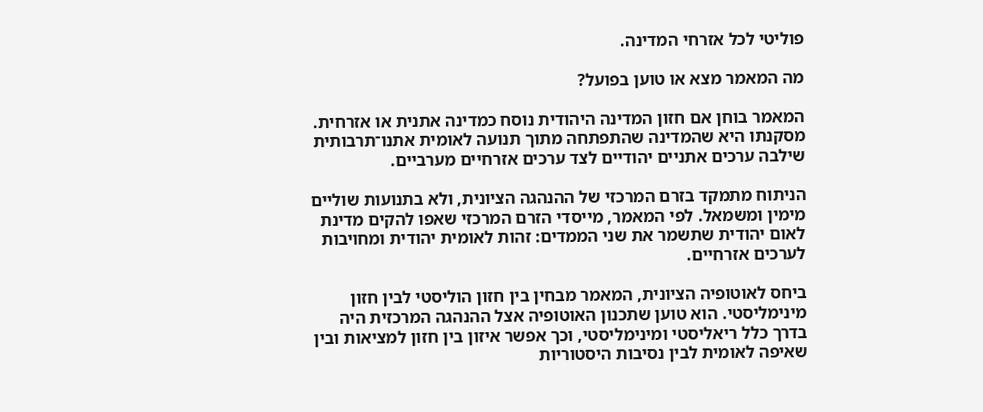פוליטי לכל אזרחי המדינה.

מה המאמר מצא או טוען בפועל?

המאמר בוחן אם חזון המדינה היהודית נוסח כמדינה אתנית או אזרחית. מסקנתו היא שהמדינה שהתפתחה מתוך תנועה לאומית אתנו־תרבותית שילבה ערכים אתניים יהודיים לצד ערכים אזרחיים מערביים.

הניתוח מתמקד בזרם המרכזי של ההנהגה הציונית, ולא בתנועות שוליים מימין ומשמאל. לפי המאמר, מייסדי הזרם המרכזי שאפו להקים מדינת לאום יהודית שתשמר את שני הממדים: זהות לאומית יהודית ומחויבות לערכים אזרחיים.

ביחס לאוטופיה הציונית, המאמר מבחין בין חזון הוליסטי לבין חזון מינימליסטי. הוא טוען שתכנון האוטופיה אצל ההנהגה המרכזית היה בדרך כלל ריאליסטי ומינימליסטי, וכך אפשר איזון בין חזון למציאות ובין שאיפה לאומית לבין נסיבות היסטוריות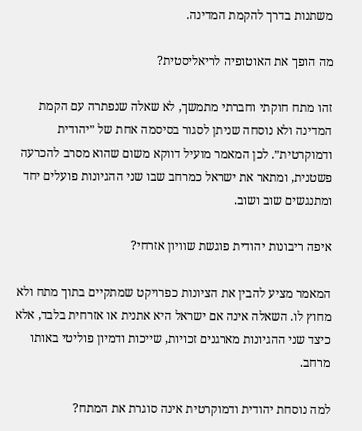משתנות בדרך להקמת המדינה.

מה הופך את האוטופיה לריאליסטית?

זהו מתח חוקתי וחברתי מתמשך, לא שאלה שנפתרה עם הקמת המדינה ולא נוסחה שניתן לסגור בסיסמה אחת של ״יהודית ודמוקרטית״. לכן המאמר מועיל דווקא משום שהוא מסרב להכרעה פשטנית, ומתאר את ישראל כמרחב שבו שני ההגיונות פועלים יחד ומתנגשים שוב ושוב.

איפה ריבונות יהודית פוגשת שוויון אזרחי?

המאמר מציע להבין את הציונות כפרויקט שמתקיים בתוך מתח ולא מחוץ לו. השאלה אינה אם ישראל היא אתנית או אזרחית בלבד, אלא כיצד שני ההגיונות מארגנים זכויות, שייכות ודמיון פוליטי באותו מרחב.

למה נוסחת יהודית ודמוקרטית אינה סוגרת את המתח?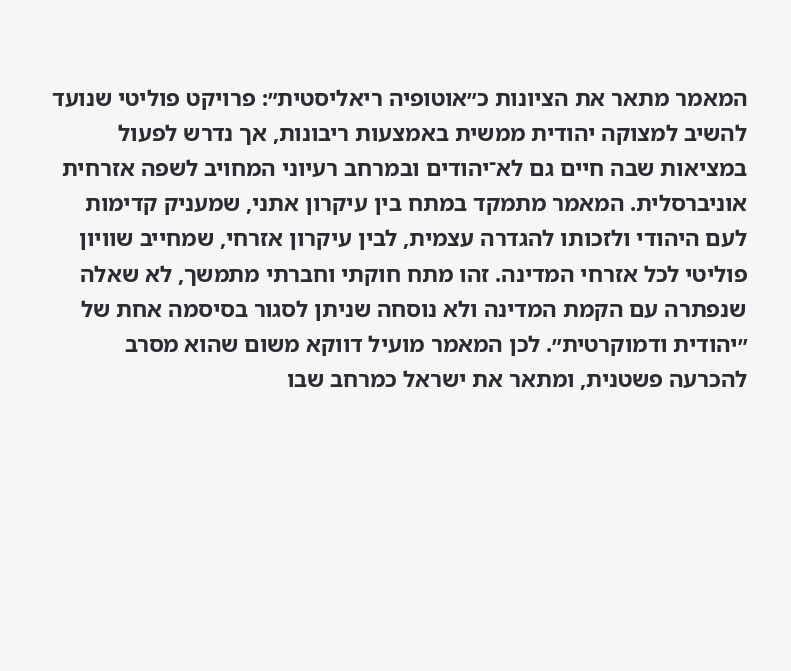המאמר מתאר את הציונות כ״אוטופיה ריאליסטית״: פרויקט פוליטי שנועד להשיב למצוקה יהודית ממשית באמצעות ריבונות, אך נדרש לפעול במציאות שבה חיים גם לא־יהודים ובמרחב רעיוני המחויב לשפה אזרחית אוניברסלית. המאמר מתמקד במתח בין עיקרון אתני, שמעניק קדימות לעם היהודי ולזכותו להגדרה עצמית, לבין עיקרון אזרחי, שמחייב שוויון פוליטי לכל אזרחי המדינה. זהו מתח חוקתי וחברתי מתמשך, לא שאלה שנפתרה עם הקמת המדינה ולא נוסחה שניתן לסגור בסיסמה אחת של ״יהודית ודמוקרטית״. לכן המאמר מועיל דווקא משום שהוא מסרב להכרעה פשטנית, ומתאר את ישראל כמרחב שבו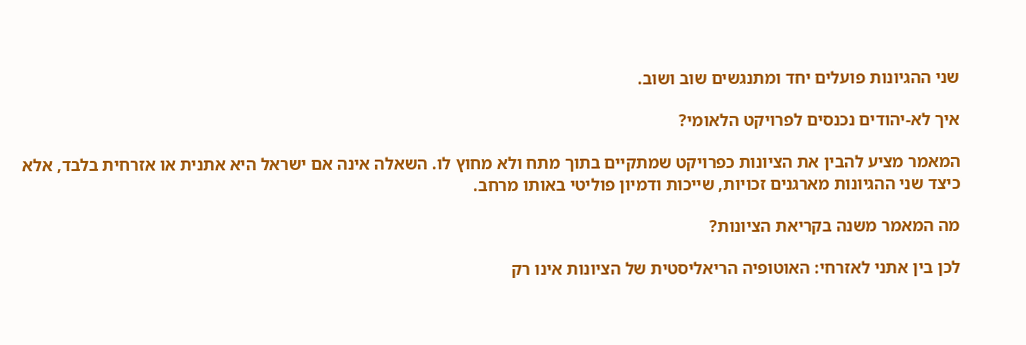שני ההגיונות פועלים יחד ומתנגשים שוב ושוב.

איך לא-יהודים נכנסים לפרויקט הלאומי?

המאמר מציע להבין את הציונות כפרויקט שמתקיים בתוך מתח ולא מחוץ לו. השאלה אינה אם ישראל היא אתנית או אזרחית בלבד, אלא כיצד שני ההגיונות מארגנים זכויות, שייכות ודמיון פוליטי באותו מרחב.

מה המאמר משנה בקריאת הציונות?

לכן בין אתני לאזרחי: האוטופיה הריאליסטית של הציונות אינו רק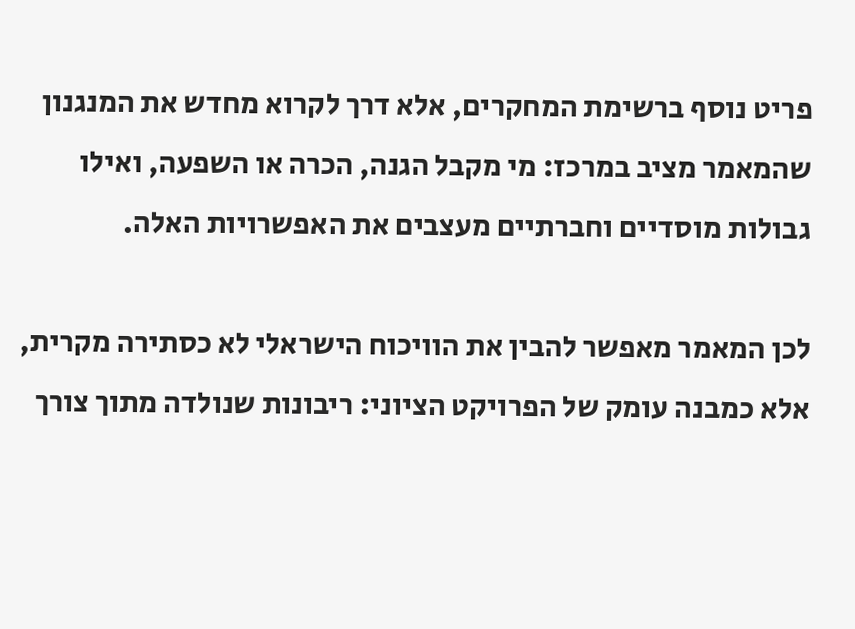פריט נוסף ברשימת המחקרים, אלא דרך לקרוא מחדש את המנגנון שהמאמר מציב במרכז: מי מקבל הגנה, הכרה או השפעה, ואילו גבולות מוסדיים וחברתיים מעצבים את האפשרויות האלה.

לכן המאמר מאפשר להבין את הוויכוח הישראלי לא כסתירה מקרית, אלא כמבנה עומק של הפרויקט הציוני: ריבונות שנולדה מתוך צורך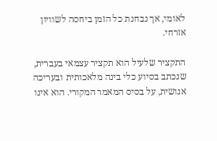לאומי, אך נבחנת כל הזמן ביחסה לשוויון אזרחי.

התקציר שלעיל הוא תקציר עצמאי בעברית, שנכתב בסיוע כלי בינה מלאכותית ובעריכה אנושית, על בסיס המאמר המקורי. הוא אינו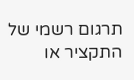תרגום רשמי של התקציר או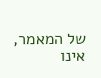של המאמר, אינו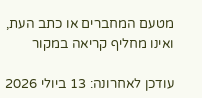מטעם המחברים או כתב העת, ואינו מחליף קריאה במקור

עודכן לאחרונה: 13 ביולי 2026